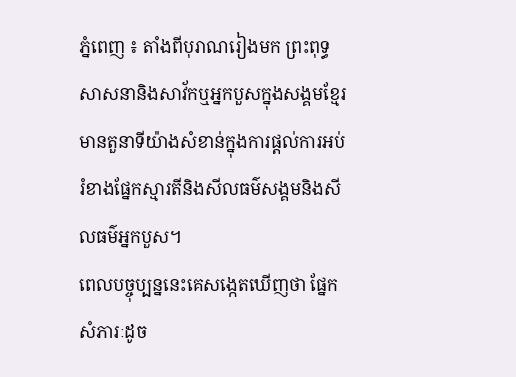ភ្នំពេញ ៖ តាំងពីបុរាណរៀងមក ព្រះពុទ្ធសាសនានិងសាវ័កឬអ្នកបួសក្នុងសង្គមខ្មែរ មានតួនាទីយ៉ាងសំខាន់ក្នុងការផ្តល់ការអប់រំខាងផ្នែកស្មារតីនិងសីលធម៌សង្គមនិងសីលធម៌អ្នកបួស។
ពេលបច្ចុប្បន្ននេះគេសង្កេតឃើញថា ផ្នែកសំភារៈដូច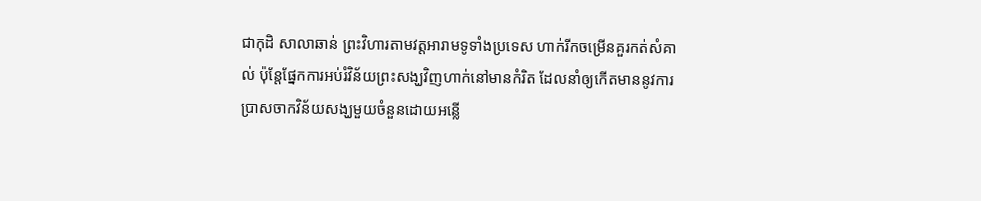ជាកុដិ សាលាឆាន់ ព្រះវិហារតាមវត្តអារាមទូទាំងប្រទេស ហាក់រីកចម្រើនគួរកត់សំគាល់ ប៉ុន្តែផ្នែកការអប់រំវិន័យព្រះសង្ឃវិញហាក់នៅមានកំរិត ដែលនាំឲ្យកើតមាននូវការប្រាសចាកវិន័យសង្ឃមួយចំនួនដោយអន្លើ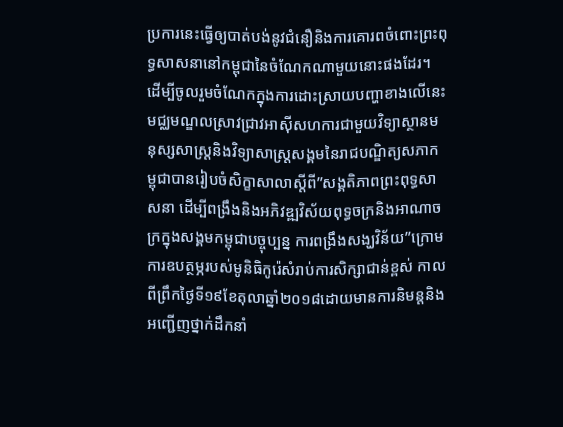ប្រការនេះធ្វើឲ្យបាត់បង់នូវជំនឿនិងការគោរពចំពោះព្រះពុទ្ធសាសនានៅកម្ពុជានៃចំណែកណាមួយនោះផងដែរ។
ដើម្បីចូលរួមចំណែកក្នុងការដោះស្រាយបញ្ហាខាងលើនេះ មជ្ឈមណ្ឌលស្រាវជ្រាវអាស៊ីសហការជាមួយវិទ្យាស្ថានមនុស្សសាស្ត្រនិងវិទ្យាសាស្ត្រសង្គមនៃរាជបណ្ឌិត្យសភាកម្ពុជាបានរៀបចំសិក្ខាសាលាស្តីពី”សង្គតិភាពព្រះពុទ្ធសាសនា ដើម្បីពង្រឹងនិងអភិវឌ្ឍវិស័យពុទ្ធចក្រនិងអាណាចក្រក្នុងសង្គមកម្ពុជាបច្ចុប្បន្ន ការពង្រឹងសង្ឃវិន័យ”ក្រោមការឧបត្ថម្ភរបស់មូនិធិកូរ៉េសំរាប់ការសិក្សាជាន់ខ្ពស់ កាលពីព្រឹកថ្ងៃទី១៩ខែតុលាឆ្នាំ២០១៨ដោយមានការនិមន្តនិងអញ្ជើញថ្នាក់ដឹកនាំ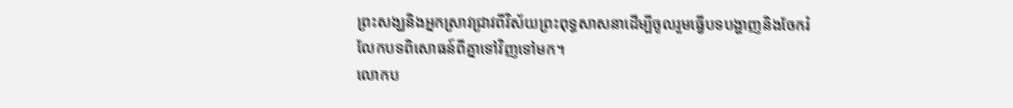ព្រះសង្ឃនិងអ្នកស្រាវជ្រាវពីវិស័យព្រះពុទ្ធសាសនាដើម្បីចូលរួមធ្វើបទបង្ហាញនិងចែករំលែកបទពិសោធន៍ពីគ្នាទៅវិញទៅមក។
លោកប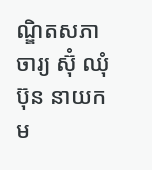ណ្ឌិតសភាចារ្យ ស៊ុំ ឈុំប៊ុន នាយកម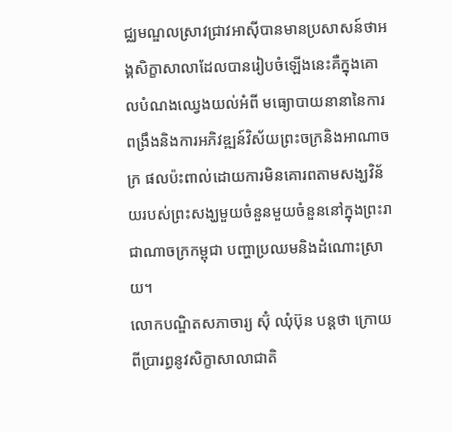ជ្ឈមណ្ឌលស្រាវជ្រាវអាស៊ីបានមានប្រសាសន៍ថាអង្គសិក្ខាសាលាដែលបានរៀបចំឡើងនេះគឺក្នុងគោលបំណងឈ្វេងយល់អំពី មធ្យោបាយនានានៃការពង្រឹងនិងការអភិវឌ្ឍន៍វិស័យព្រះចក្រនិងអាណាចក្រ ផលប៉ះពាល់ដោយការមិនគោរពតាមសង្ឃវិន័យរបស់ព្រះសង្ឃមួយចំនួនមួយចំនួននៅក្នុងព្រះរាជាណាចក្រកម្ពុជា បញ្ហាប្រឈមនិងដំណោះស្រាយ។
លោកបណ្ឌិតសភាចារ្យ ស៊ុំ ឈុំប៊ុន បន្តថា ក្រោយពីប្រារព្ធនូវសិក្ខាសាលាជាតិ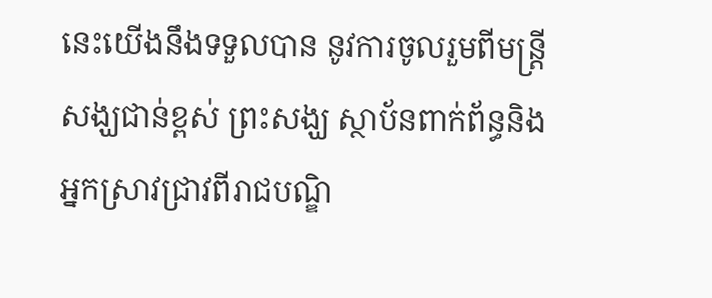នេះយើងនឹងទទួលបាន នូវការចូលរួមពីមន្ត្រីសង្ឃជាន់ខ្ពស់ ព្រះសង្ឃ ស្ថាប័នពាក់ព័ន្ធនិងអ្នកស្រាវជ្រាវពីរាជបណ្ឌិ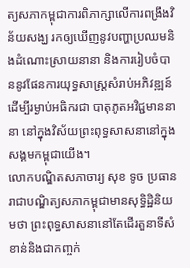ត្យសភាកម្ពុជាការពិភាក្សាលើការពង្រឹងវិន័យសង្ឃ រកឲ្យឃើញនូវបញ្ហាប្រឈមនិងដំណោះស្រាយនានា និងការរៀបចំបាននូវផែនការយុទ្ធសាស្ត្រសំរាប់អភិវឌ្ឍន៍ដើម្បីរម្ងាប់អធិករជា បាតុភូតអវិជ្ជមាននានា នៅក្នុងវិស័យព្រះពុទ្ធសាសនានៅក្នុងសង្គមកម្ពុជាយើង។
លោកបណ្ឌិតសភាចារ្យ សុខ ទូច ប្រធានរាជាបណ្ឌិត្យសភាកម្ពុជាមានសុទ្ធិដ្ឋិនិយមថា ព្រះពុទ្ធសាសនានៅតែដើរតួនាទីសំខាន់និងជាកញ្ចក់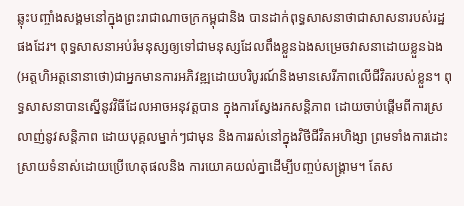ឆ្លុះបញ្ចាំងសង្គមនៅក្នុងព្រះរាជាណាចក្រកម្ពុជានិង បានដាក់ពុទ្ធសាសនាថាជាសាសនារបស់រដ្ឋផងដែរ។ ពុទ្ធសាសនាអប់រំមនុស្សឲ្យទៅជាមនុស្សដែលពឹងខ្លួនឯងសម្រេចវាសនាដោយខ្លួនឯង(អត្តហិអត្តនោនាថោ)ជាអ្នកមានការអភិវឌ្ឍដោយបរិបូរណ៍និងមានសេរីភាពលើជីវិតរបស់ខ្លួន។ ពុទ្ធសាសនាបានស្នើនូវវិធីដែលអាចអនុវត្តបាន ក្នុងការស្វែងរកសន្តិភាព ដោយចាប់ផ្តើមពីការស្រលាញ់នូវសន្តិភាព ដោយបុគ្គលម្នាក់ៗជាមុន និងការរស់នៅក្នុងវិថីជីវិតអហិង្សា ព្រមទាំងការដោះស្រាយទំនាស់ដោយប្រើហេតុផលនិង ការយោគយល់គ្នាដើម្បីបញ្ចប់សង្គ្រាម។ តែស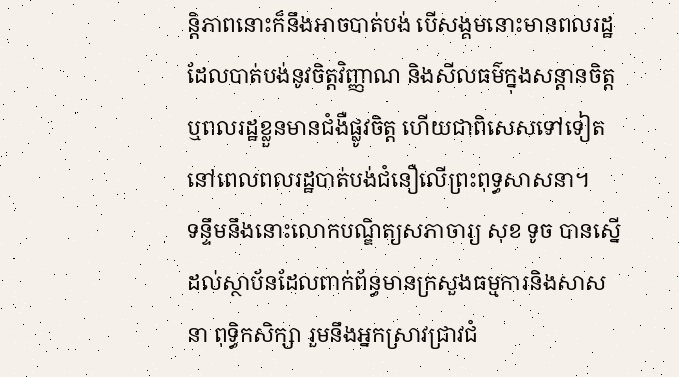ន្តិភាពនោះក៏នឹងអាចបាត់បង់ បើសង្គមនោះមានពលរដ្ឋដែលបាត់បង់នូវចិត្តវិញ្ញាណ និងសីលធម៌ក្នុងសន្តានចិត្តឬពលរដ្ឋខ្លួនមានជំងឺផ្លូវចិត្ត ហើយជាពិសេសទៅទៀតនៅពេលពលរដ្ឋបាត់បង់ជំនឿលើព្រះពុទ្ធសាសនា។
ទន្ទឹមនឹងនោះលោកបណ្ឌិត្យសភាចារ្យ សុខ ទូច បានស្នើដល់ស្ថាប័នដែលពាក់ព័ន្ធមានក្រសួងធម្មការនិងសាសនា ពុទ្ធិកសិក្សា រួមនឹងអ្នកស្រាវជ្រាវជំ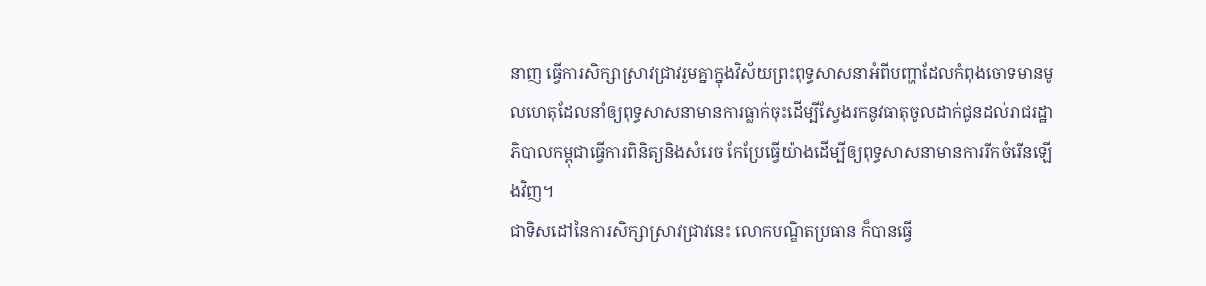នាញ ធ្វើការសិក្សាស្រាវជ្រាវរួមគ្នាក្នុងវិស័យព្រះពុទ្ធសាសនាអំពីបញ្ហាដែលកំពុងចោទមានមូលហេតុដែលនាំឲ្យពុទ្ធសាសនាមានការធ្លាក់ចុះដើម្បីស្វែងរកនូវធាតុចូលដាក់ជូនដល់រាជរដ្ឋាភិបាលកម្ពុជាធ្វើការពិនិត្យនិងសំរេច កែប្រែធ្វើយ៉ាងដើម្បីឲ្យពុទ្ធសាសនាមានការរីកចំរើនឡើងវិញ។
ជាទិសដៅនៃការសិក្សាស្រាវជ្រាវនេះ លោកបណ្ឌិតប្រធាន ក៏បានធ្វើ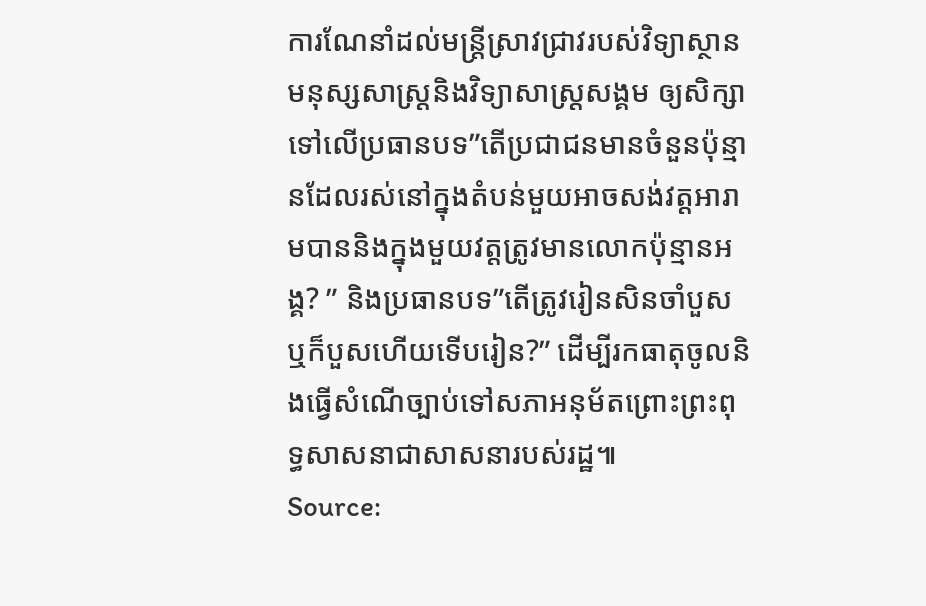ការណែនាំដល់មន្ត្រីស្រាវជ្រាវរបស់វិទ្យាស្ថានមនុស្សសាស្ត្រនិងវិទ្យាសាស្ត្រសង្គម ឲ្យសិក្សាទៅលើប្រធានបទ”តើប្រជាជនមានចំនួនប៉ុន្មានដែលរស់នៅក្នុងតំបន់មួយអាចសង់វត្តអារាមបាននិងក្នុងមួយវត្តត្រូវមានលោកប៉ុន្មានអង្គ? ” និងប្រធានបទ”តើត្រូវរៀនសិនចាំបួស ឬក៏បួសហើយទើបរៀន?” ដើម្បីរកធាតុចូលនិងធ្វើសំណើច្បាប់ទៅសភាអនុម័តព្រោះព្រះពុទ្ធសាសនាជាសាសនារបស់រដ្ឋ៕
Source: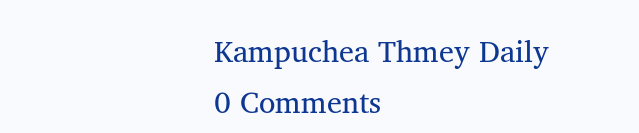Kampuchea Thmey Daily
0 Comments